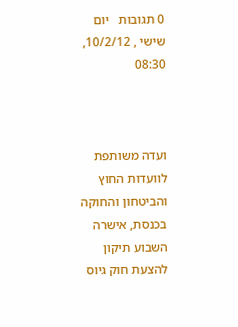0 תגובות   יום שישי , 10/2/12, 08:30



ועדה משותפת לוועדות החוץ והביטחון והחוקה בכנסת, אישרה השבוע תיקון להצעת חוק גיוס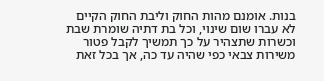בנות. אומנם מהות החוק וליבת החוק הקיים לא עברו שום שינוי, וכל בת דתיה שומרת שבת וכשרות שתצהיר על כך תמשיך לקבל פטור משירות צבאי כפי שהיה עד כה, אך בכל זאת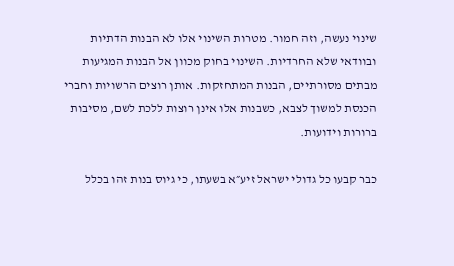שינוי נעשה, וזה חמור. מטרות השינוי אלו לא הבנות הדתיות ובוודאי שלא החרדיות. השינוי בחוק מכוון אל הבנות המגיעות מבתים מסורתיים, הבנות המתחזקות. אותן רוצים הרשויות וחברי הכנסת למשוך לצבא, כשבנות אלו אינן רוצות ללכת לשם, מסיבות ברורות וידועות.

כבר קבעו כל גדולי ישראל זיע״א בשעתו, כי גיוס בנות זהו בכלל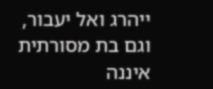ייהרג ואל יעבור, וגם בת מסורתית איננה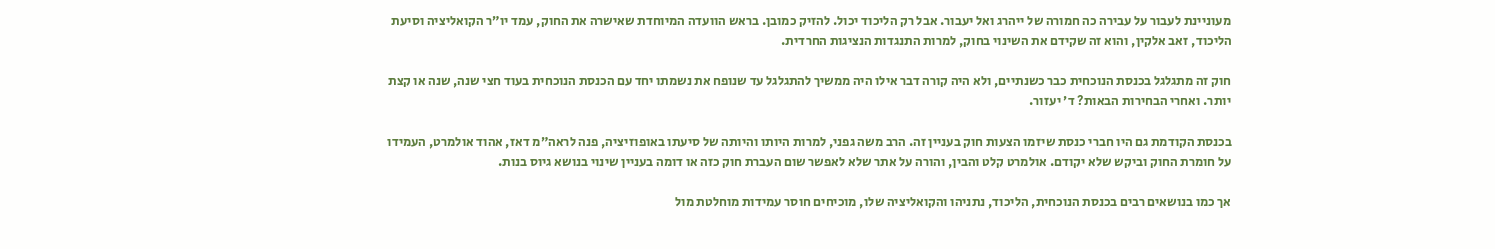מעוניינת לעבור על עבירה כה חמורה של ייהרג ואל יעבור. אבל רק הליכוד יכול. להזיק כמובן. בראש הוועדה המיוחדת שאישרה את החוק, עמד יו״ר הקואליציה וסיעת הליכוד, זאב אלקין, והוא זה שקידם את השינוי בחוק, למרות התנגדות הנציגות החרדית.

חוק זה מתגלגל בכנסת הנוכחית כבר כשנתיים, ולא היה קורה דבר אילו היה ממשיך להתגלגל עד שנופח את נשמתו יחד עם הכנסת הנוכחית בעוד חצי שנה, שנה או קצת יותר. ואחרי הבחירות הבאות? ד׳ יעזור.

בכנסת הקודמת גם היו חברי כנסת שיזמו הצעות חוק בעניין זה. הרב משה גפני, למרות היותו והיותה של סיעתו באופוזיציה, פנה לראה״מ דאז, אהוד אולמרט, העמידו על חומרת החוק וביקש שלא יקודם. אולמרט קלט והבין, והורה על אתר שלא לאפשר שום העברת חוק כזה או דומה בעניין שינוי בנושא גיוס בנות.

אך כמו בנושאים רבים בכנסת הנוכחית, הליכוד, נתניהו והקואליציה שלו, מוכיחים חוסר עמידות מוחלטת מול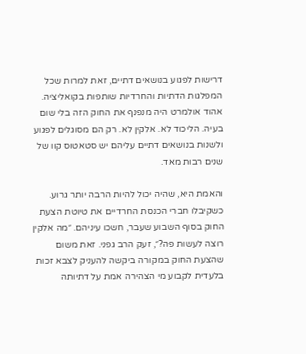דרישות לפגוע בנושאים דתיים, זאת למרות שכל המפלגות הדתיות והחרדיות שותפות בקואליציה. אהוד אולמרט היה מנפנף את החוק הזה בלי שום בעיה. הליכוד לא. אלקין לא. רק הם מסוגלים לפגוע ולשנות בנושאים דתיים עליהם יש סטאטוס קוו של שנים רבות מאד.

והאמת היא, שהיה יכול להיות הרבה יותר גרוע. כשקיבלו חברי הכנסת החרדיים את טיוטת הצעת החוק בסוף השבוע שעבר, חשכו עיניהם. ״מה אלקין רוצה לעשות פה?״, זעק הרב גפני. זאת משום שהצעת החוק במקורה ביקשה להעניק לצבא זכות בלעדית לקבוע מי הצהירה אמת על דתיותה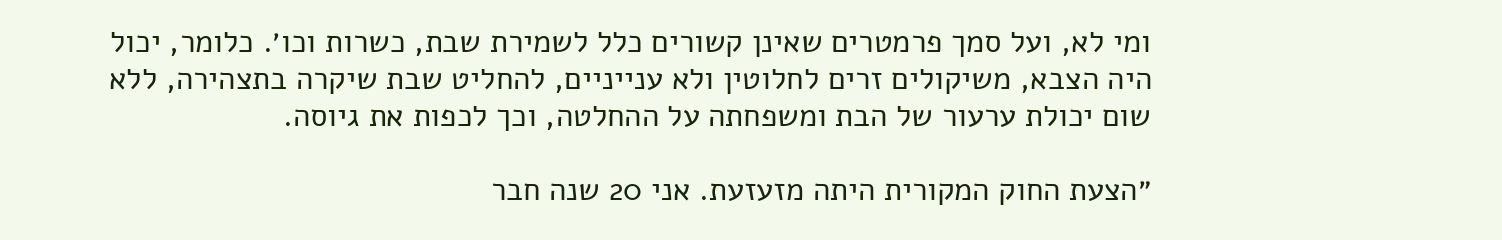ומי לא, ועל סמך פרמטרים שאינן קשורים כלל לשמירת שבת, כשרות וכו׳. כלומר, יכול היה הצבא, משיקולים זרים לחלוטין ולא ענייניים, להחליט שבת שיקרה בתצהירה, ללא שום יכולת ערעור של הבת ומשפחתה על ההחלטה, וכך לכפות את גיוסה.

״הצעת החוק המקורית היתה מזעזעת. אני 20 שנה חבר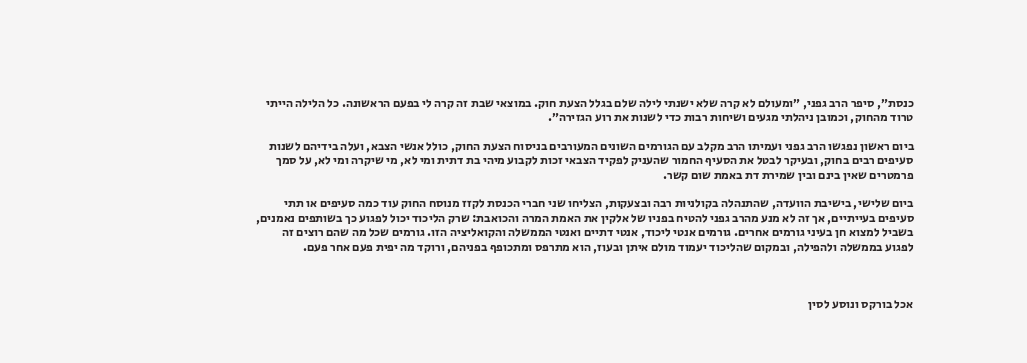כנסת״, סיפר הרב גפני, ״ומעולם לא קרה שלא ישנתי לילה שלם בגלל הצעת חוק. במוצאי שבת זה קרה לי בפעם הראשונה. כל הלילה הייתי טרוד מהחוק, וכמובן ניהלתי מגעים ושיחות רבות כדי לשנות את רוע הגזירה״.

ביום ראשון נפגשו הרב גפני ועמיתו הרב מקלב עם הגורמים השונים המעורבים בניסוח הצעת החוק, כולל אנשי הצבא, ועלה בידיהם לשנות סעיפים רבים בחוק, ובעיקר לבטל את הסעיף החמור שהעניק לפקיד הצבאי זכות לקבוע מיהי בת דתית ומי לא, מי שיקרה ומי לא, על סמך פרמטרים שאין בינם ובין שמירת דת באמת שום קשר.

ביום שלישי, בישיבת הוועדה, שהתנהלה בקולניות רבה ובצעקות, הצליחו שני חברי הכנסת לקזז מנוסח החוק עוד כמה סעיפים או תתי סעיפים בעייתיים, אך זה לא מנע מהרב גפני להטיח בפניו של אלקין את האמת המרה והכואבת: שרק הליכוד יכול לפגוע כך בשותפים נאמנים, בשביל למצוא חן בעיני גורמים אחרים. גורמים אנטי ליכוד, אנטי דתיים ואנטי הממשלה והקואליציה הזו. גורמים שכל מה שהם רוצים זה לפגוע בממשלה ולהפילה, ובמקום שהליכוד יעמוד מולם איתן ובעוז, הוא מתרפס ומתכופף בפניהם, ורוקד מה יפית פעם אחר פעם.



אכל בורקס ונוסע לסין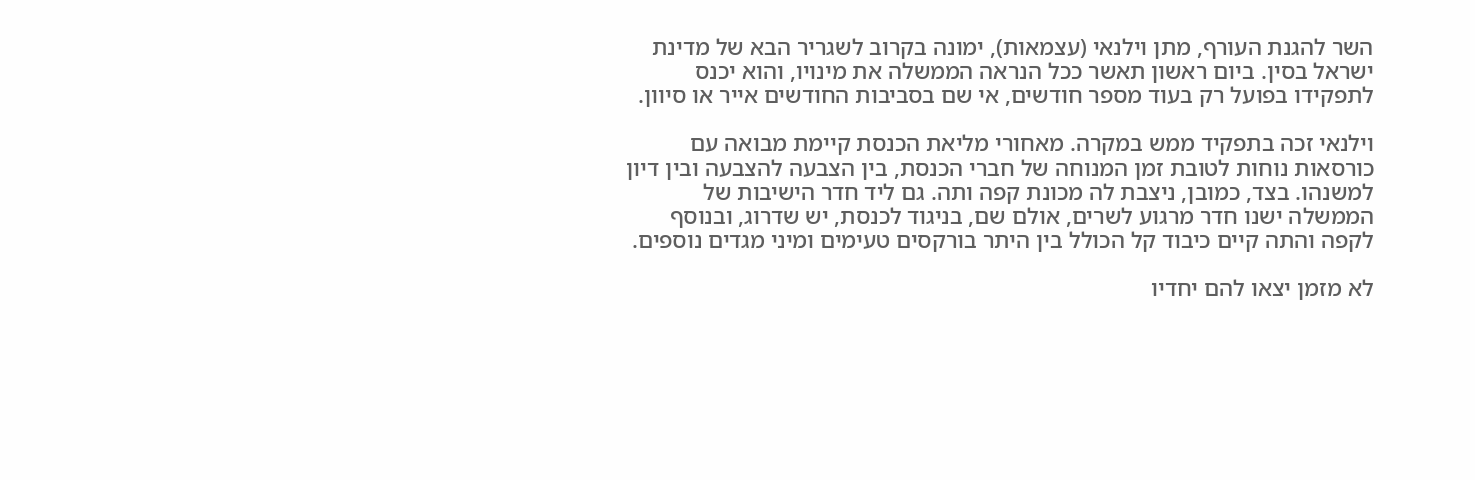השר להגנת העורף, מתן וילנאי (עצמאות), ימונה בקרוב לשגריר הבא של מדינת ישראל בסין. ביום ראשון תאשר ככל הנראה הממשלה את מינויו, והוא יכנס לתפקידו בפועל רק בעוד מספר חודשים, אי שם בסביבות החודשים אייר או סיוון.

וילנאי זכה בתפקיד ממש במקרה. מאחורי מליאת הכנסת קיימת מבואה עם כורסאות נוחות לטובת זמן המנוחה של חברי הכנסת, בין הצבעה להצבעה ובין דיון למשנהו. בצד, כמובן, ניצבת לה מכונת קפה ותה. גם ליד חדר הישיבות של הממשלה ישנו חדר מרגוע לשרים, אולם שם, בניגוד לכנסת, יש שדרוג, ובנוסף לקפה והתה קיים כיבוד קל הכולל בין היתר בורקסים טעימים ומיני מגדים נוספים.

לא מזמן יצאו להם יחדיו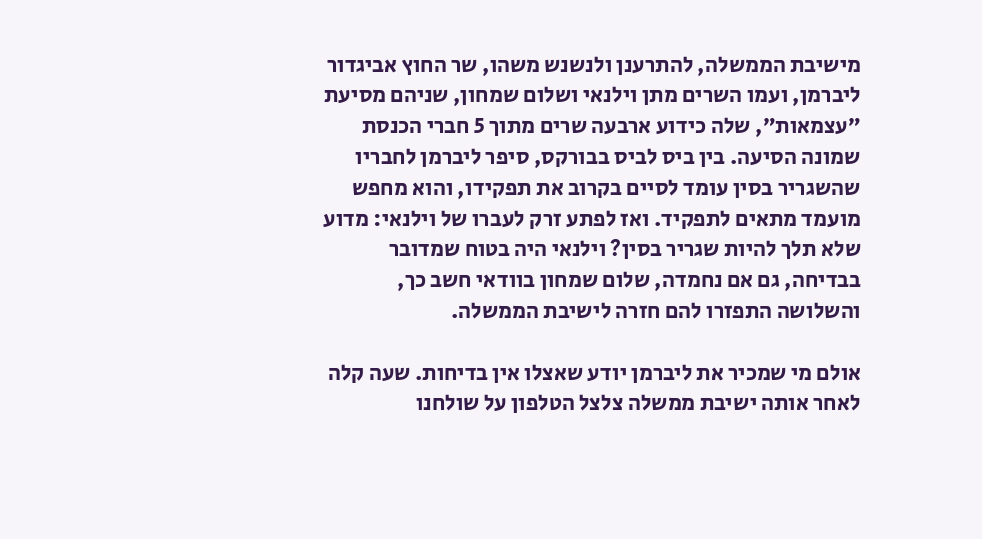מישיבת הממשלה, להתרענן ולנשנש משהו, שר החוץ אביגדור ליברמן, ועמו השרים מתן וילנאי ושלום שמחון, שניהם מסיעת ״עצמאות״, שלה כידוע ארבעה שרים מתוך 5 חברי הכנסת שמונה הסיעה. בין ביס לביס בבורקס, סיפר ליברמן לחבריו שהשגריר בסין עומד לסיים בקרוב את תפקידו, והוא מחפש מועמד מתאים לתפקיד. ואז לפתע זרק לעברו של וילנאי: מדוע שלא תלך להיות שגריר בסין? וילנאי היה בטוח שמדובר בבדיחה, גם אם נחמדה, שלום שמחון בוודאי חשב כך, והשלושה התפזרו להם חזרה לישיבת הממשלה.

אולם מי שמכיר את ליברמן יודע שאצלו אין בדיחות. שעה קלה לאחר אותה ישיבת ממשלה צלצל הטלפון על שולחנו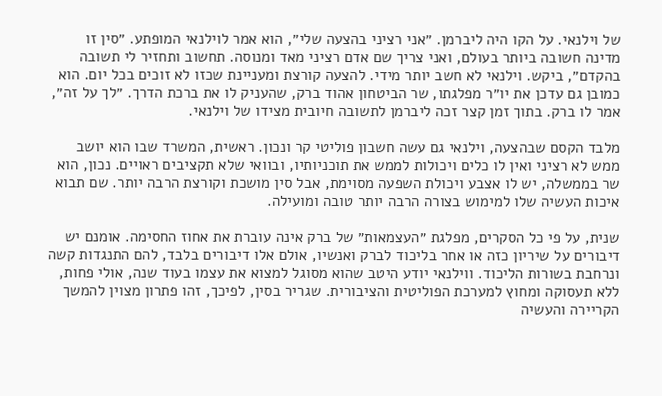של וילנאי. על הקו היה ליברמן. ״אני רציני בהצעה שלי״, הוא אמר לוילנאי המופתע. ״סין זו מדינה חשובה ביותר בעולם, ואני צריך שם אדם רציני מאד ומנוסה. תחשוב ותחזיר לי תשובה בהקדם״, ביקש. וילנאי לא חשב יותר מידי. להצעה קורצת ומעניינת שכזו לא זוכים בכל יום. הוא כמובן גם עדכן את יו״ר מפלגתו, שר הביטחון אהוד ברק, שהעניק לו את ברכת הדרך. ״לך על זה״, אמר לו ברק. בתוך זמן קצר זכה ליברמן לתשובה חיובית מצידו של וילנאי.

מלבד הקסם שבהצעה, וילנאי גם עשה חשבון פוליטי קר ונכון. ראשית, המשרד שבו הוא יושב ממש לא רציני ואין לו כלים ויכולות לממש את תוכניותיו, ובוואי שלא תקציבים ראויים. נכון, הוא שר בממשלה, יש לו אצבע ויכולת השפעה מסוימת, אבל סין מושכת וקורצת הרבה יותר. שם תבוא איכות העשיה שלו למימוש בצורה הרבה יותר טובה ומועילה.

שנית, על פי כל הסקרים, מפלגת ״העצמאות״ של ברק אינה עוברת את אחוז החסימה. אומנם יש דיבורים על שיריון כזה או אחר בליכוד לברק ואנשיו, אולם אלו דיבורים בלבד, להם התנגדות קשה ונרחבת בשורות הליכוד. ווילנאי יודע היטב שהוא מסוגל למצוא את עצמו בעוד שנה, אולי פחות, ללא תעסוקה ומחוץ למערכת הפוליטית והציבורית. שגריר בסין, לפיכך, זהו פתרון מצוין להמשך הקריירה והעשיה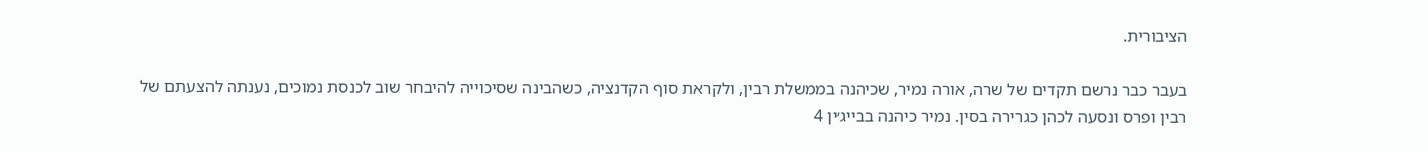הציבורית.

בעבר כבר נרשם תקדים של שרה, אורה נמיר, שכיהנה בממשלת רבין, ולקראת סוף הקדנציה, כשהבינה שסיכוייה להיבחר שוב לכנסת נמוכים, נענתה להצעתם של רבין ופרס ונסעה לכהן כגרירה בסין. נמיר כיהנה בבייג׳ין 4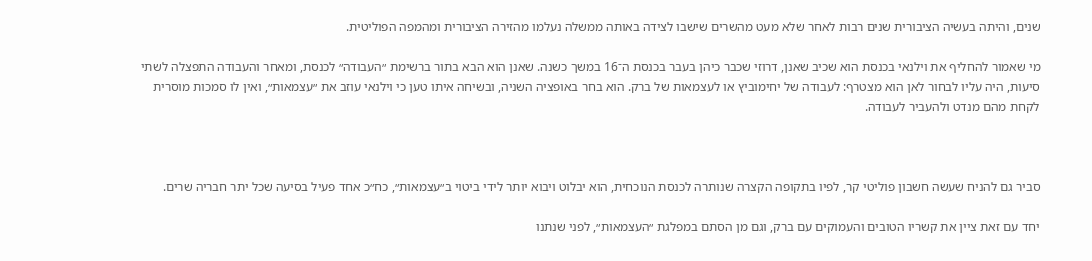שנים, והיתה בעשיה הציבורית שנים רבות לאחר שלא מעט מהשרים שישבו לצידה באותה ממשלה נעלמו מהזירה הציבורית ומהמפה הפוליטית.

מי שאמור להחליף את וילנאי בכנסת הוא שכיב שאנן, דרוזי שכבר כיהן בעבר בכנסת ה־16 במשך כשנה. שאנן הוא הבא בתור ברשימת ״העבודה״ לכנסת, ומאחר והעבודה התפצלה לשתי סיעות, היה עליו לבחור לאן הוא מצטרף: לעבודה של יחימוביץ או לעצמאות של ברק. הוא בחר באופציה השניה, ובשיחה איתו טען כי וילנאי עוזב את ״עצמאות״, ואין לו סמכות מוסרית לקחת מהם מנדט ולהעביר לעבודה.



סביר גם להניח שעשה חשבון פוליטי קר, לפיו בתקופה הקצרה שנותרה לכנסת הנוכחית, הוא יבלוט ויבוא יותר לידי ביטוי ב״עצמאות״, כח״כ אחד פעיל בסיעה שכל יתר חבריה שרים.

יחד עם זאת ציין את קשריו הטובים והעמוקים עם ברק, וגם מן הסתם במפלגת ״העצמאות״, לפני שנתנו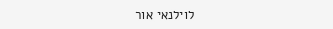לוילנאי אור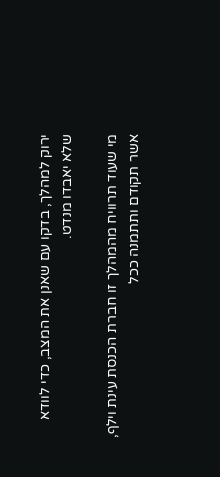ירוק למהלך, בדקו עם שאנן את המצב, כדי לוודא שלא יאבדו מנדט.

מי שעוד תרוויח מהמהלך זו חברת הכנסת עינת וילף, אשר תקודם ותתמנה ככל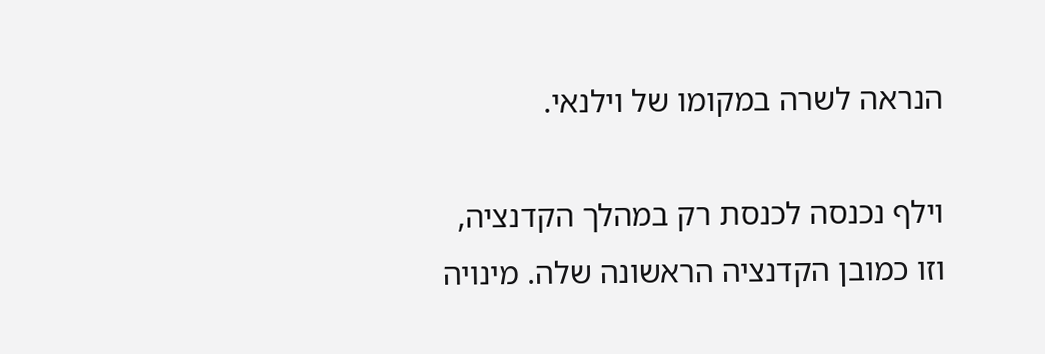הנראה לשרה במקומו של וילנאי.

וילף נכנסה לכנסת רק במהלך הקדנציה, וזו כמובן הקדנציה הראשונה שלה. מינויה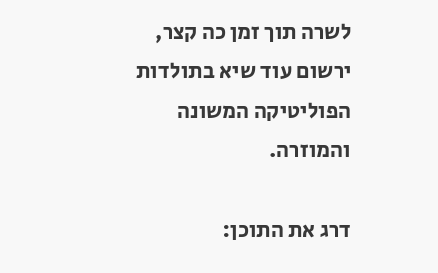לשרה תוך זמן כה קצר, ירשום עוד שיא בתולדות הפוליטיקה המשונה והמוזרה.

דרג את התוכן: